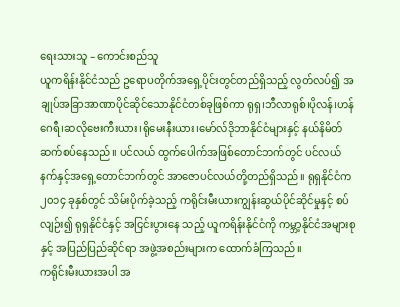ရေးသားသူ – ကောင်းစည်သူ
ယူကရိန်းနိုင်ငံသည် ဥရောပတိုက်အရှေ့ပိုင်းတွင်တည်ရှိသည့် လွတ်လပ်၍ အချုပ်အခြာအာဏာပိုင်ဆိုင်သောနိုင်ငံတစ်ခုဖြစ်ကာ ရုရှ၊ဘီလာရုစ်၊ပိုလန်၊ဟန်ဂေရီ၊ဆလိုဗေးကီးယား၊ရိုမေးနီးယား၊မော်လ်ဒိုဘာနိုင်ငံများနှင့် နယ်နိမိတ်ဆက်စပ်နေသည်။ ပင်လယ် ထွက်ပေါက်အဖြစ်တောင်ဘက်တွင် ပင်လယ်နက်နှင့်အရှေ့တောင်ဘက်တွင် အာဇောပင်လယ်တို့တည်ရှိသည်။ ရုရှနိုင်ငံက ၂၀၁၄ ခုနှစ်တွင် သိမ်းပိုက်ခဲ့သည့် ကရိုင်းမီးယားကျွန်းဆွယ်ပိုင်ဆိုင်မှုနှင့် စပ်လျဉ်း၍ ရုရှနိုင်ငံနှင့် အငြင်းပွားနေ သည့် ယူကရိန်းနိုင်ငံကို ကမ္ဘာ့နိုင်ငံအများစုနှင့် အပြည်ပြည်ဆိုင်ရာ အဖွဲ့အစည်းများက ထောက်ခံကြသည်။
ကရိုင်းမီးယားအပါ အ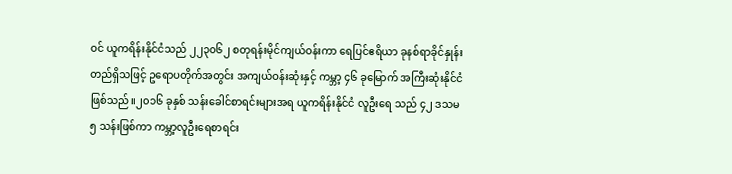ဝင် ယူကရိန်းနိုင်ငံသည် ၂၂၃၀၆၂ စတုရန်းမိုင်ကျယ်ဝန်းကာ ရေပြင်ဧရိယာ ခုနစ်ရာခိုင်နှုန်းတည်ရှိသဖြင့် ဥရောပတိုက်အတွင်း အကျယ်ဝန်းဆုံးနှင့် ကမ္ဘာ့ ၄၆ ခုမြောက် အကြီးဆုံးနိုင်ငံဖြစ်သည်။၂၀၁၆ ခုနှစ် သန်းခေါင်စာရင်းများအရ ယူကရိန်းနိုင်ငံ လူဦးရေ သည် ၄၂ ဒသမ ၅ သန်းဖြစ်ကာ ကမ္ဘာ့လူဦးရေစာရင်း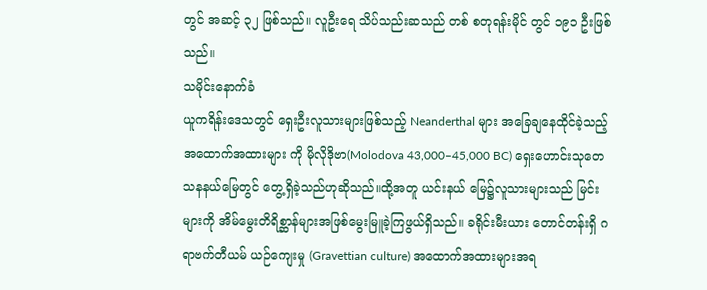တွင် အဆင့် ၃၂ ဖြစ်သည်။ လူဦးရေ သိပ်သည်းဆသည် တစ် စတုရန်းမိုင် တွင် ၁၉၁ ဦးဖြစ်သည်။
သမိုင်းနောက်ခံ
ယူကရိန်းဒေသတွင် ရှေးဦးလူသားများဖြစ်သည့် Neanderthal များ အခြေချနေထိုင်ခဲ့သည့် အထောက်အထားများ ကို မိုလိုဒိုဗာ(Molodova 43,000–45,000 BC) ရှေးဟောင်းသုတေသနနယ်မြေတွင် တွေ့ရှိခဲ့သည်ဟုဆိုသည်။ထို့အတူ ယင်းနယ် မြေ၌လူသားများသည် မြင်းများကို အိမ်မွေးတိရိစ္ဆာန်များအဖြစ်မွေးမြူခဲ့ကြဖွယ်ရှိသည်။ ခရိုင်းမီးယား တောင်တန်းရှိ ဂရာဗက်တီယမ် ယဉ်ကျေးမှု (Gravettian culture) အထောက်အထားများအရ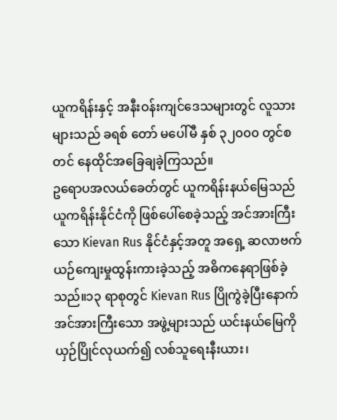ယူကရိန်းနှင့် အနီးဝန်းကျင်ဒေသများတွင် လူသားများသည် ခရစ် တော် မပေါ်မီ နှစ် ၃၂၀၀၀ တွင်စတင် နေထိုင်အခြေချခဲ့ကြသည်။
ဥရောပအလယ်ခေတ်တွင် ယူကရိန်းနယ်မြေသည် ယူကရိန်းနိုင်ငံကို ဖြစ်ပေါ်စေခဲ့သည့် အင်အားကြီးသော Kievan Rus နိုင်ငံနှင့်အတူ အရှေ့ ဆလာဗက်ယဉ်ကျေးမှုထွန်းကားခဲ့သည့် အဓိကနေရာဖြစ်ခဲ့သည်။၁၃ ရာစုတွင် Kievan Rus ပြိုကွဲခဲ့ပြီးနောက် အင်အားကြီးသော အဖွဲ့များသည် ယင်းနယ်မြေကို ယှဉ်ပြိုင်လုယက်၍ လစ်သူရေးနီးယား၊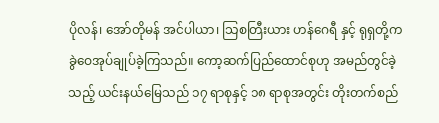ပိုလန်၊ အော်တိုမန် အင်ပါယာ၊ သြစတြီးယား ဟန်ဂေရီ နှင့် ရုရှတို့က ခွဲဝေအုပ်ချုပ်ခဲ့ကြသည်။ ကော့ဆက်ပြည်ထောင်စုဟု အမည်တွင်ခဲ့သည့် ယင်းနယ်မြေသည် ၁၇ ရာစုနှင့် ၁၈ ရာစုအတွင်း တိုးတက်စည်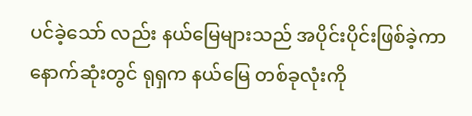ပင်ခဲ့သော် လည်း နယ်မြေများသည် အပိုင်းပိုင်းဖြစ်ခဲ့ကာ နောက်ဆုံးတွင် ရုရှက နယ်မြေ တစ်ခုလုံးကို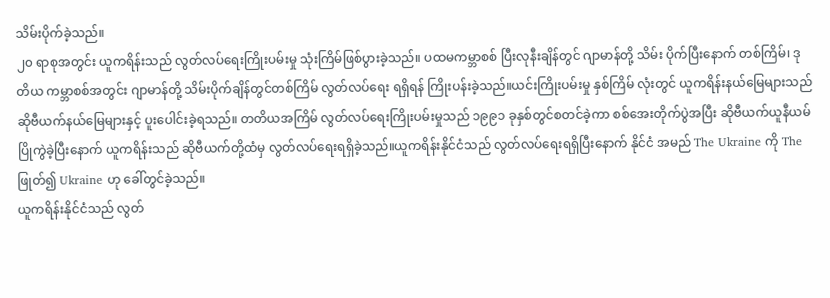သိမ်းပိုက်ခဲ့သည်။
၂၀ ရာစုအတွင်း ယူကရိန်းသည် လွတ်လပ်ရေးကြိုးပမ်းမှု သုံးကြိမ်ဖြစ်ပွားခဲ့သည်။ ပထမကမ္ဘာစစ် ပြီးလုနီးချိန်တွင် ဂျာမာန်တို့ သိမ်း ပိုက်ပြီးနောက် တစ်ကြိမ်၊ ဒုတိယ ကမ္ဘာစစ်အတွင်း ဂျာမာန်တို့ သိမ်းပိုက်ချိန်တွင်တစ်ကြိမ် လွတ်လပ်ရေး ရရှိရန် ကြိုးပန်းခဲ့သည်။ယင်းကြိုးပမ်းမှု နှစ်ကြိမ် လုံးတွင် ယူကရိန်းနယ်မြေများသည် ဆိုဗီယက်နယ်မြေများနှင့် ပူးပေါင်းခဲ့ရသည်။ တတိယအကြိမ် လွတ်လပ်ရေးကြိုးပမ်းမှုသည် ၁၉၉၁ ခုနှစ်တွင်စတင်ခဲ့ကာ စစ်အေးတိုက်ပွဲအပြီး ဆိုဗီယက်ယူနီယမ် ပြိုကွဲခဲ့ပြီးနောက် ယူကရိန်းသည် ဆိုဗီယက်တို့ထံမှ လွတ်လပ်ရေးရရှိခဲ့သည်။ယူကရိန်းနိုင်ငံသည် လွတ်လပ်ရေးရရှိပြီးနောက် နိုင်ငံ အမည် The Ukraine ကို The ဖြုတ်၍ Ukraine ဟု ခေါ်တွင်ခဲ့သည်။
ယူကရိန်းနိုင်ငံသည် လွတ်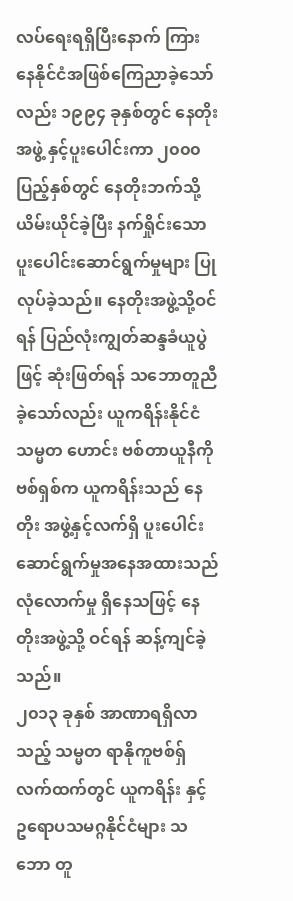လပ်ရေးရရှိပြီးနောက် ကြားနေနိုင်ငံအဖြစ်ကြေညာခဲ့သော်လည်း ၁၉၉၄ ခုနှစ်တွင် နေတိုး အဖွဲ့ နှင့်ပူးပေါင်းကာ ၂၀၀၀ ပြည့်နှစ်တွင် နေတိုးဘက်သို့ ယိမ်းယိုင်ခဲ့ပြီး နက်ရှိုင်းသော ပူးပေါင်းဆောင်ရွက်မှုများ ပြုလုပ်ခဲ့သည်။ နေတိုးအဖွဲ့သို့ဝင်ရန် ပြည်လုံးကျွတ်ဆန္ဒခံယူပွဲဖြင့် ဆုံးဖြတ်ရန် သဘောတူညီခဲ့သော်လည်း ယူကရိန်းနိုင်ငံ သမ္မတ ဟောင်း ဗစ်တာယူနီကိုဗစ်ရှစ်က ယူကရိန်းသည် နေတိုး အဖွဲ့နှင့်လက်ရှိ ပူးပေါင်းဆောင်ရွက်မှုအနေအထားသည် လုံလောက်မှု ရှိနေသဖြင့် နေတိုးအဖွဲ့သို့ ဝင်ရန် ဆန့်ကျင်ခဲ့သည်။
၂၀၁၃ ခုနှစ် အာဏာရရှိလာသည့် သမ္မတ ရာနိုကူဗစ်ရှ် လက်ထက်တွင် ယူကရိန်း နှင့် ဥရောပသမဂ္ဂနိုင်ငံများ သဘော တူ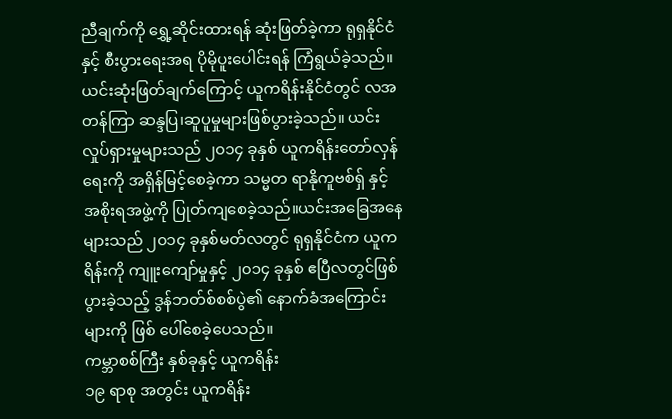ညီချက်ကို ရွှေ့ဆိုင်းထားရန် ဆုံးဖြတ်ခဲ့ကာ ရုရှနိုင်ငံနှင့် စီးပွားရေးအရ ပိုမိုပူးပေါင်းရန် ကြံရွယ်ခဲ့သည်။ယင်းဆုံးဖြတ်ချက်ကြောင့် ယူကရိန်းနိုင်ငံတွင် လအတန်ကြာ ဆန္ဒပြ၊ဆူပူမှုများဖြစ်ပွားခဲ့သည်။ ယင်းလှုပ်ရှားမှုများသည် ၂၀၁၄ ခုနှစ် ယူကရိန်းတော်လှန်ရေးကို အရှိန်မြင့်စေခဲ့ကာ သမ္မတ ရာနိုကူဗစ်ရှ် နှင့် အစိုးရအဖွဲ့ကို ပြုတ်ကျစေခဲ့သည်။ယင်းအခြေအနေများသည် ၂၀၁၄ ခုနှစ်မတ်လတွင် ရုရှနိုင်ငံက ယူကရိန်းကို ကျူးကျော်မှုနှင့် ၂၀၁၄ ခုနှစ် ဧပြီလတွင်ဖြစ်ပွားခဲ့သည့် ဒွန်ဘတ်စ်စစ်ပွဲ၏ နောက်ခံအကြောင်းများကို ဖြစ် ပေါ်စေခဲ့ပေသည်။
ကမ္ဘာစစ်ကြီး နှစ်ခုနှင့် ယူကရိန်း
၁၉ ရာစု အတွင်း ယူကရိန်း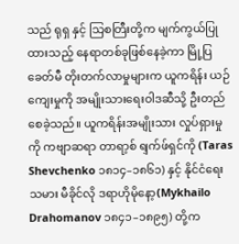သည် ရုရှ နှင့် သြစတြီးတို့က မျက်ကွယ်ပြုထားသည့် နေရာတစ်ခုဖြစ်နေခဲ့ကာ မြို့ပြ ခေတ်မီ တိုးတက်လာမှုများက ယူကရိန်း ယဉ်ကျေးမှုကို အမျိုးသားရေးဝါဒဆီသို့ ဦးတည်စေခဲ့သည်။ ယူကရိန်းအမျိုးသား လှုပ်ရှားမှုကို ကဗျာဆရာ တာရာ့စ် ရျက်ဖ်ရှင်ကို (Taras Shevchenko ၁၈၁၄–၁၈၆၁) နှင့် နိုင်ငံရေးသမား မီခိုင်လို ဒရာဟိုမိုနော့(Mykhailo Drahomanov ၁၈၄၁–၁၈၉၅) တို့က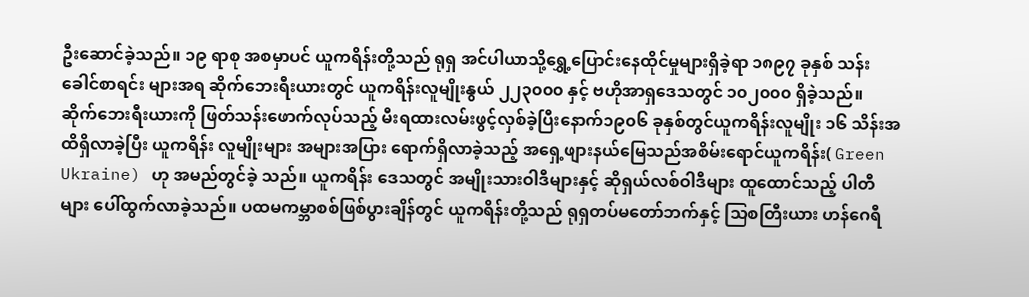ဦးဆောင်ခဲ့သည်။ ၁၉ ရာစု အစမှာပင် ယူကရိန်းတို့သည် ရုရှ အင်ပါယာသို့ရွှေ့ပြောင်းနေထိုင်မှုများရှိခဲ့ရာ ၁၈၉၇ ခုနှစ် သန်းခေါင်စာရင်း များအရ ဆိုက်ဘေးရီးယားတွင် ယူကရိန်းလူမျိုးနွယ် ၂၂၃၀၀၀ နှင့် ဗဟိုအာရှဒေသတွင် ၁၀၂၀၀၀ ရှိခဲ့သည်။
ဆိုက်ဘေးရီးယားကို ဖြတ်သန်းဖောက်လုပ်သည့် မီးရထားလမ်းဖွင့်လှစ်ခဲ့ပြီးနောက်၁၉၀၆ ခုနှစ်တွင်ယူကရိန်းလူမျိုး ၁၆ သိန်းအထိရှိလာခဲ့ပြီး ယူကရိန်း လူမျိုးများ အများအပြား ရောက်ရှိလာခဲ့သည့် အရှေ့ဖျားနယ်မြေသည်အစိမ်းရောင်ယူကရိန်း( Green Ukraine) ဟု အမည်တွင်ခဲ့ သည်။ ယူကရိန်း ဒေသတွင် အမျိုးသားဝါဒီများနှင့် ဆိုရှယ်လစ်ဝါဒီများ ထူထောင်သည့် ပါတီများ ပေါ်ထွက်လာခဲ့သည်။ ပထမကမ္ဘာစစ်ဖြစ်ပွားချိန်တွင် ယူကရိန်းတို့သည် ရုရှတပ်မတော်ဘက်နှင့် သြစတြီးယား ဟန်ဂေရီ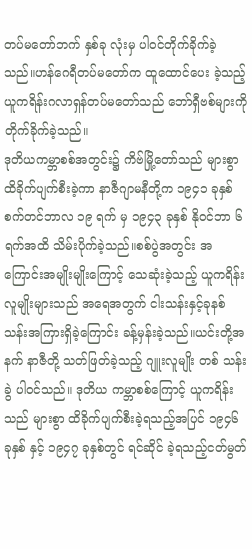တပ်မတော်ဘက် နှစ်ခု လုံးမှ ပါဝင်တိုက်ခိုက်ခဲ့သည်။ဟန်ဂေရီတပ်မတော်က ထူထောင်ပေး ခဲ့သည့် ယူကရိန်းဂလာရှန်တပ်မတော်သည် ဘော်ရှီဗစ်များကို တိုက်ခိုက်ခဲ့သည်။
ဒုတိယကမ္ဘာစစ်အတွင်း၌ ကိဗ်မြို့တော်သည် များစွာ ထိခိုက်ပျက်စီးခဲ့ကာ နာဇီဂျာမနီတို့က ၁၉၄၁ ခုနှစ် စက်တင်ဘာလ ၁၉ ရက် မှ ၁၉၄၃ ခုနှစ် နိုဝင်ဘာ ၆ ရက်အထိ သိမ်းပိုက်ခဲ့သည်။စစ်ပွဲအတွင်း အကြောင်းအမျိုးမျိုးကြောင့် သေဆုံးခဲ့သည့် ယူကရိန်း လူမျိုးများသည် အရေအတွက် ငါးသန်းနှင့်ခုနစ် သန်းအကြားရှိခဲ့ကြောင်း ခန့်မှန်းခဲ့သည်။ယင်းတို့အနက် နာဇီတို့ သတ်ဖြတ်ခဲ့သည့် ဂျူးလူမျိုး တစ် သန်း ခွဲ ပါဝင်သည်။ ဒုတိယ ကမ္ဘာစစ်ကြောင့် ယူကရိန်းသည် များစွာ ထိခိုက်ပျက်စီးခဲ့ရသည့်အပြင် ၁၉၄၆ ခုနှစ် နှင့် ၁၉၄၇ ခုနှစ်တွင် ရင်ဆိုင် ခဲ့ရသည့်ငတ်မွတ်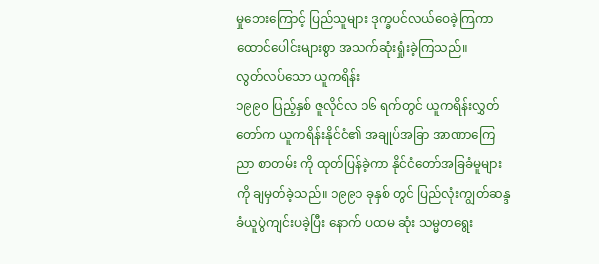မှုဘေးကြောင့် ပြည်သူများ ဒုက္ခပင်လယ်ဝေခဲ့ကြကာ ထောင်ပေါင်းများစွာ အသက်ဆုံးရှုံးခဲ့ကြသည်။
လွတ်လပ်သော ယူကရိန်း
၁၉၉၀ ပြည့်နှစ် ဇူလိုင်လ ၁၆ ရက်တွင် ယူကရိန်းလွှတ်တော်က ယူကရိန်းနိုင်ငံ၏ အချုပ်အခြာ အာဏာကြေညာ စာတမ်း ကို ထုတ်ပြန်ခဲ့ကာ နိုင်ငံတော်အခြခံမူများကို ချမှတ်ခဲ့သည်။ ၁၉၉၁ ခုနှစ် တွင် ပြည်လုံးကျွတ်ဆန္ဒခံယူပွဲကျင်းပခဲ့ပြီး နောက် ပထမ ဆုံး သမ္မတရွေး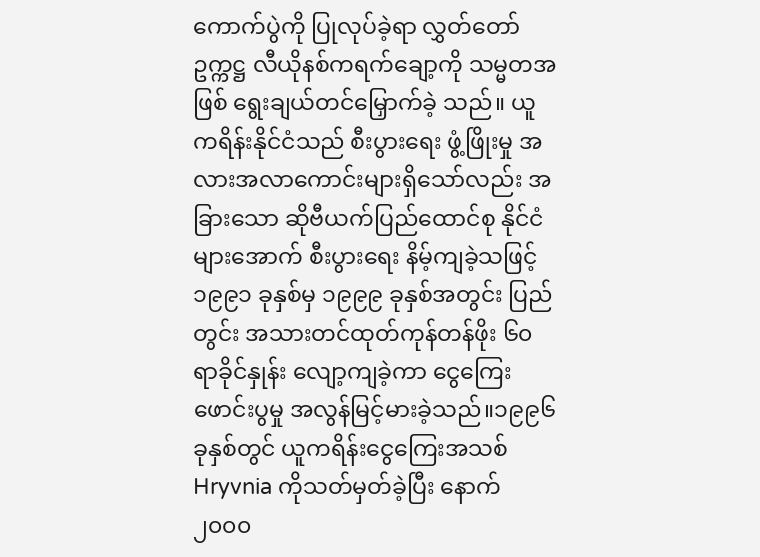ကောက်ပွဲကို ပြုလုပ်ခဲ့ရာ လွှတ်တော်ဥက္ကဋ္ဌ လီယိုနစ်ကရက်ချော့ကို သမ္မတအဖြစ် ရွေးချယ်တင်မြှောက်ခဲ့ သည်။ ယူကရိန်းနိုင်ငံသည် စီးပွားရေး ဖွံ့ဖြိုးမှု အလားအလာကောင်းများရှိသော်လည်း အခြားသော ဆိုဗီယက်ပြည်ထောင်စု နိုင်ငံ များအောက် စီးပွားရေး နိမ့်ကျခဲ့သဖြင့် ၁၉၉၁ ခုနှစ်မှ ၁၉၉၉ ခုနှစ်အတွင်း ပြည်တွင်း အသားတင်ထုတ်ကုန်တန်ဖိုး ၆၀ ရာခိုင်နှုန်း လျော့ကျခဲ့ကာ ငွေကြေးဖောင်းပွမှု အလွန်မြင့်မားခဲ့သည်။၁၉၉၆ ခုနှစ်တွင် ယူကရိန်းငွေကြေးအသစ် Hryvnia ကိုသတ်မှတ်ခဲ့ပြီး နောက် ၂၀၀၀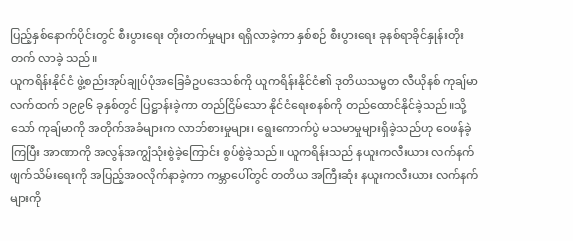ပြည့်နှစ်နောက်ပိုင်းတွင် စီးပွားရေး တိုးတက်မှုများ ရရှိလာခဲ့ကာ နှစ်စဉ် စီးပွားရေး ခုနစ်ရာခိုင်နှုန်းတိုးတက် လာခဲ့ သည်။
ယူကရိန်းနိုင်ငံ ဖွဲ့စည်းအုပ်ချုပ်ပုံအခြေခံဥပဒေသစ်ကို ယူကရိန်းနိုင်ငံ၏ ဒုတိယသမ္မတ လီယိုနစ် ကုချ်မာလက်ထက် ၁၉၉၆ ခုနှစ်တွင် ပြဋ္ဌာန်းခဲ့ကာ တည်ငြိမ်သော နိုင်ငံရေးစနစ်ကို တည်ထောင်နိုင်ခဲ့သည်။သို့သော် ကုချ်မာကို အတိုက်အခံများက လာဘ်စားမှုများ၊ ရွေးကောက်ပွဲ မသမာမှုများရှိခဲ့သည်ဟု ဝေဖန်ခဲ့ကြပြီး အာဏာကို အလွန်အကျွံသုံးစွဲခဲ့ကြောင်း စွပ်စွဲခဲ့သည်။ ယူကရိန်းသည် နယူးကလီးယား လက်နက်ဖျက်သိမ်းရေးကို အပြည့်အဝလိုက်နာခဲ့ကာ ကမ္ဘာပေါ်တွင် တတိယ အကြီးဆုံး နယူးကလီးယား လက်နက်များကို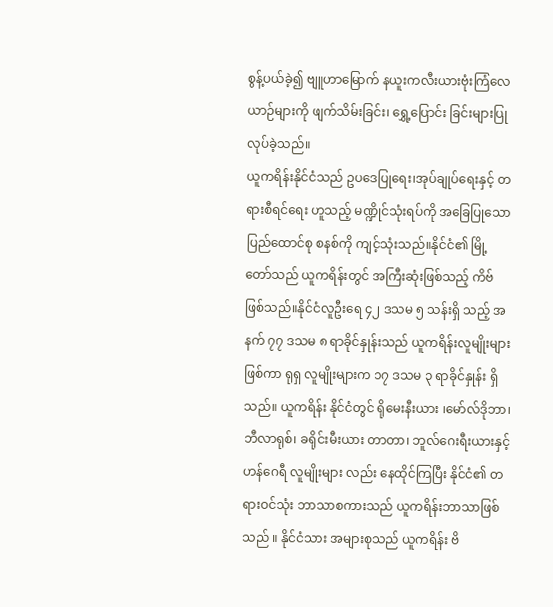စွန့်ပယ်ခဲ့၍ ဗျူဟာမြောက် နယူးကလီးယားဗုံးကြံလေယာဉ်များကို ဖျက်သိမ်းခြင်း၊ ရွှေ့ပြောင်း ခြင်းများပြု လုပ်ခဲ့သည်။
ယူကရိန်းနိုင်ငံသည် ဥပဒေပြုရေး၊အုပ်ချုပ်ရေးနှင့် တရားစီရင်ရေး ဟူသည့် မဏ္ဍိုင်သုံးရပ်ကို အခြေပြုသော ပြည်ထောင်စု စနစ်ကို ကျင့်သုံးသည်။နိုင်ငံ၏ မြို့တော်သည် ယူကရိန်းတွင် အကြီးဆုံးဖြစ်သည့် ကိဗ် ဖြစ်သည်။နိုင်ငံလူဦးရေ ၄၂ ဒသမ ၅ သန်းရှိ သည့် အနက် ၇၇ ဒသမ ၈ ရာခိုင်နှုန်းသည် ယူကရိန်းလူမျိုးများဖြစ်ကာ ရုရှ လူမျိုးများက ၁၇ ဒသမ ၃ ရာခိုင်နှုန်း ရှိသည်။ ယူကရိန်း နိုင်ငံတွင် ရိုမေးနီးယား ၊မော်လ်ဒိုဘာ၊ ဘီလာရုစ်၊ ခရိုင်းမီးယား တာတာ၊ ဘူလ်ဂေးရီးယားနှင့် ဟန်ဂေရီ လူမျိုးများ လည်း နေထိုင်ကြပြီး နိုင်ငံ၏ တရားဝင်သုံး ဘာသာစကားသည် ယူကရိန်းဘာသာဖြစ်သည် ။ နိုင်ငံသား အများစုသည် ယူကရိန်း ဗိ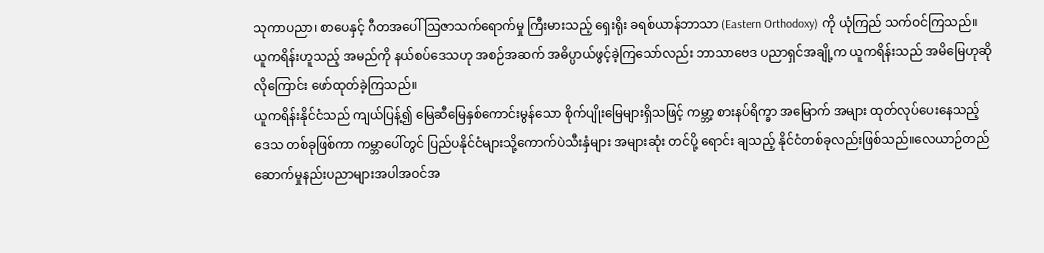သုကာပညာ၊ စာပေနှင့် ဂီတအပေါ်သြဇာသက်ရောက်မှု ကြီးမားသည့် ရှေးရိုး ခရစ်ယာန်ဘာသာ (Eastern Orthodoxy) ကို ယုံကြည် သက်ဝင်ကြသည်။ ယူကရိန်းဟူသည့် အမည်ကို နယ်စပ်ဒေသဟု အစဉ်အဆက် အဓိပ္ပာယ်ဖွင့်ခဲ့ကြသော်လည်း ဘာသာဗေဒ ပညာရှင်အချို့က ယူကရိန်းသည် အမိမြေဟုဆိုလိုကြောင်း ဖော်ထုတ်ခဲ့ကြသည်။
ယူကရိန်းနိုင်ငံသည် ကျယ်ပြန့်၍ မြေဆီမြေနှစ်ကောင်းမွန်သော စိုက်ပျိုးမြေများရှိသဖြင့် ကမ္ဘာ့ စားနပ်ရိက္ခာ အမြောက် အများ ထုတ်လုပ်ပေးနေသည့် ဒေသ တစ်ခုဖြစ်ကာ ကမ္ဘာပေါ်တွင် ပြည်ပနိုင်ငံများသို့ကောက်ပဲသီးနှံများ အများဆုံး တင်ပို့ ရောင်း ချသည့် နိုင်ငံတစ်ခုလည်းဖြစ်သည်။လေယာဉ်တည်ဆောက်မှုနည်းပညာများအပါအဝင်အ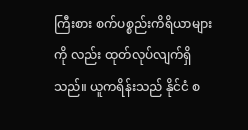ကြီးစား စက်ပစ္စည်းကိရိယာများကို လည်း ထုတ်လုပ်လျက်ရှိသည်။ ယူကရိန်းသည် နိုင်ငံ စ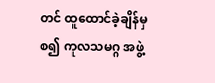တင် ထူထောင်ခဲ့ချိန်မှစ၍ ကုလသမဂ္ဂ အဖွဲ့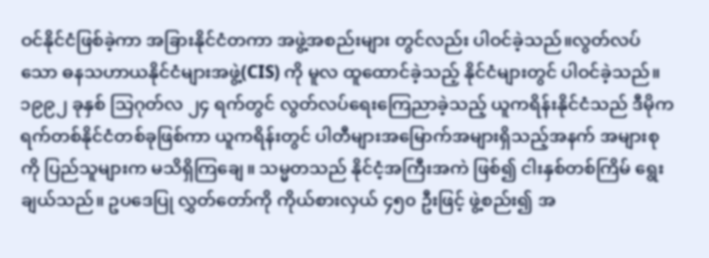ဝင်နိုင်ငံဖြစ်ခဲ့ကာ အခြားနိုင်ငံတကာ အဖွဲ့အစည်းများ တွင်လည်း ပါဝင်ခဲ့သည်။လွတ်လပ် သော ဓနသဟာယနိုင်ငံများအဖွဲ့(CIS) ကို မူလ ထူထောင်ခဲ့သည့် နိုင်ငံများတွင် ပါဝင်ခဲ့သည်။
၁၉၉၂ ခုနှစ် သြဂုတ်လ ၂၄ ရက်တွင် လွတ်လပ်ရေးကြေညာခဲ့သည့် ယူကရိန်းနိုင်ငံသည် ဒီမိုကရက်တစ်နိုင်ငံတစ်ခုဖြစ်ကာ ယူကရိန်းတွင် ပါတီများအမြောက်အများရှိသည့်အနက် အများစုကို ပြည်သူများက မသိရှိကြချေ။ သမ္မတသည် နိုင်ငံ့အကြီးအကဲ ဖြစ်၍ ငါးနှစ်တစ်ကြိမ် ရွေးချယ်သည်။ ဥပဒေပြု လွှတ်တော်ကို ကိုယ်စားလှယ် ၄၅၀ ဦးဖြင့် ဖွဲ့စည်း၍ အ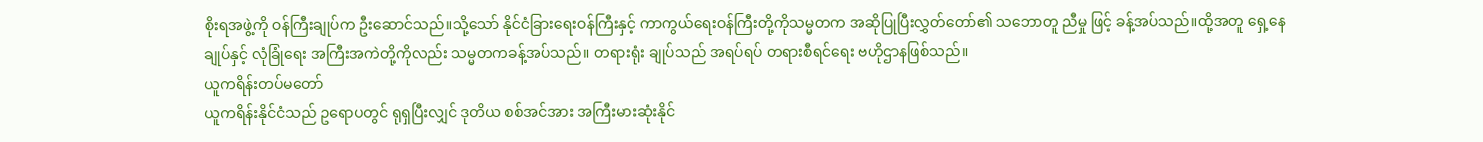စိုးရအဖွဲ့ကို ဝန်ကြီးချုပ်က ဦးဆောင်သည်။သို့သော် နိုင်ငံခြားရေးဝန်ကြီးနှင့် ကာကွယ်ရေးဝန်ကြီးတို့ကိုသမ္မတက အဆိုပြုပြီးလွှတ်တော်၏ သဘောတူ ညီမှု ဖြင့် ခန့်အပ်သည်။ထို့အတူ ရှေ့နေချုပ်နှင့် လုံခြုံရေး အကြီးအကဲတို့ကိုလည်း သမ္မတကခန့်အပ်သည်။ တရားရုံး ချုပ်သည် အရပ်ရပ် တရားစီရင်ရေး ဗဟိုဌာနဖြစ်သည်။
ယူကရိန်းတပ်မတော်
ယူကရိန်းနိုင်ငံသည် ဥရောပတွင် ရုရှပြီးလျှင် ဒုတိယ စစ်အင်အား အကြီးမားဆုံးနိုင်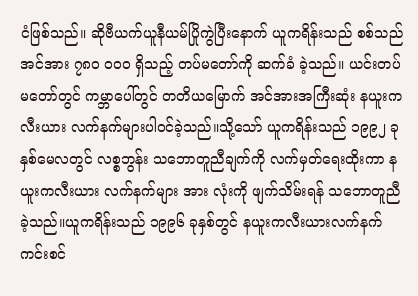ငံဖြစ်သည်။ ဆိုဗီယက်ယူနီယမ်ပြိုကွဲပြီးနောက် ယူကရိန်းသည် စစ်သည် အင်အား ၇၈၀ ၀၀၀ ရှိသည့် တပ်မတော်ကို ဆက်ခံ ခဲ့သည်။ ယင်းတပ်မတော်တွင် ကမ္ဘာပေါ်တွင် တတိယမြောက် အင်အားအကြီးဆုံး နယူးကလီးယား လက်နက်များပါဝင်ခဲ့သည်။သို့သော် ယူကရိန်းသည် ၁၉၉၂ ခုနှစ်မေလတွင် လစ္စဘွန်း သဘောတူညီချက်ကို လက်မှတ်ရေးထိုးကာ နယူးကလီးယား လက်နက်များ အား လုံးကို ဖျက်သိမ်းရန် သဘောတူညီခဲ့သည်။ယူကရိန်းသည် ၁၉၉၆ ခုနှစ်တွင် နယူးကလီးယားလက်နက် ကင်းစင်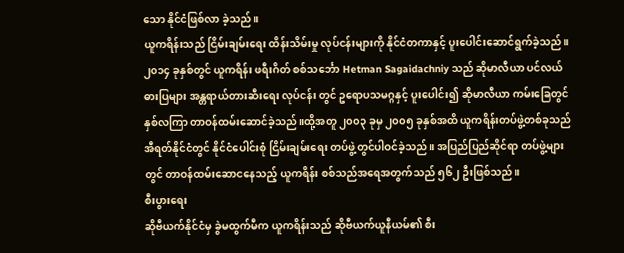သော နိုင်ငံဖြစ်လာ ခဲ့သည်။
ယူကရိန်းသည် ငြိမ်းချမ်းရေး ထိန်းသိမ်းမှု လုပ်ငန်းများကို နိုင်ငံတကာနှင့် ပူးပေါင်းဆောင်ရွက်ခဲ့သည်။၂၀၁၄ ခုနှစ်တွင် ယူကရိန်း ဖရီးဂိတ် စစ်သင်္ဘော Hetman Sagaidachniy သည် ဆိုမာလီယာ ပင်လယ်ဓားပြများ အန္တရာယ်တားဆီးရေး လုပ်ငန်း တွင် ဥရောပသမဂ္ဂနှင့် ပူးပေါင်း၍ ဆိုမာလီယာ ကမ်းခြေတွင် နှစ်လကြာ တာဝန်ထမ်းဆောင်ခဲ့သည်။ထို့အတူ ၂၀၀၃ ခုမှ ၂၀၀၅ ခုနှစ်အထိ ယူကရိန်းတပ်ဖွဲ့တစ်ခုသည် အီရတ်နိုင်ငံတွင် နိုင်ငံပေါင်းစုံ ငြိမ်းချမ်းရေး တပ်ဖွဲ့တွင်ပါဝင်ခဲ့သည်။ အပြည်ပြည်ဆိုင်ရာ တပ်ဖွဲ့များတွင် တာဝန်ထမ်းဆောငနေသည့် ယူကရိန်း စစ်သည်အရေအတွက်သည် ၅၆၂ ဦးဖြစ်သည်။
စီးပွားရေး
ဆိုဗီယက်နိုင်ငံမှ ခွဲမထွက်မီက ယူကရိန်းသည် ဆိုဗီယက်ယူနီယမ်၏ စီး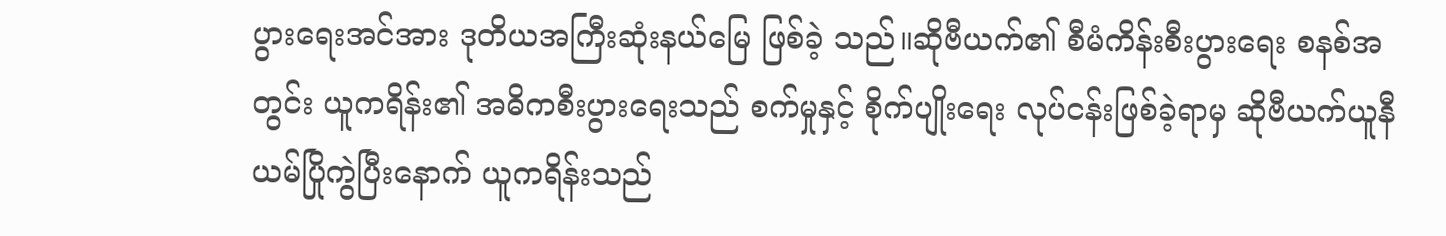ပွားရေးအင်အား ဒုတိယအကြီးဆုံးနယ်မြေ ဖြစ်ခဲ့ သည်။ဆိုဗီယက်၏ စီမံကိန်းစီးပွားရေး စနစ်အတွင်း ယူကရိန်း၏ အဓိကစီးပွားရေးသည် စက်မှုနှင့် စိုက်ပျိုးရေး လုပ်ငန်းဖြစ်ခဲ့ရာမှ ဆိုဗီယက်ယူနီယမ်ပြိုကွဲပြီးနောက် ယူကရိန်းသည်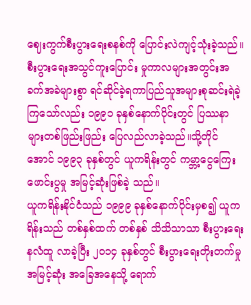ဈေးကွက်စီးပွားရေးစနစ်ကို ပြောင်းလဲကျင့်သုံးခဲ့သည်။စီးပွားရေးအသွင်ကူးပြောင်း မှုကာလများအတွင်းအခက်အခဲများစွာ ရင်ဆိုင်ခဲ့ရကာပြည်သူအများစုဆင်းရဲခဲ့ကြသော်လည်း ၁၉၉၁ ခုနှစ်နောက်ပိုင်းတွင် ပြဿနာ များတစ်ဖြည်းဖြည်း ပြေလည်လာခဲ့သည်။သို့တိုင်အောင် ၁၉၉၃ ခုနှစ်တွင် ယူကရိန်းတွင် ကမ္ဘာ့ငွေကြေး ဖောင်းပွမှု အမြင့်ဆုံးဖြစ်ခဲ့ သည်။
ယူကရိန်းနိုင်ငံသည် ၁၉၉၉ ခုနှစ်နောက်ပိုင်းမှစ၍ ယူကရိန်းသည် တစ်နှစ်ထက် တစ်နှစ် သိသိသာသာ စီးပွားရေး နလံထူ လာခဲ့ပြီး ၂၀၁၄ ခုနှစ်တွင် စီးပွားရေးတိုးတက်မှု အမြင့်ဆုံး အခြေအနေသို့ ရောက်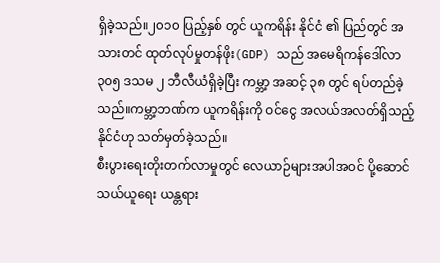ရှိခဲ့သည်။၂၀၁၀ ပြည့်နှစ် တွင် ယူကရိန်း နိုင်ငံ ၏ ပြည်တွင် အသားတင် ထုတ်လုပ်မှုတန်ဖိုး(GDP) သည် အမေရိကန်ဒေါ်လာ ၃၀၅ ဒသမ ၂ ဘီလီယံရှိခဲ့ပြီး ကမ္ဘာ့ အဆင့် ၃၈ တွင် ရပ်တည်ခဲ့သည်။ကမ္ဘာ့ဘဏ်က ယူကရိန်းကို ဝင်ငွေ အလယ်အလတ်ရှိသည့် နိုင်ငံဟု သတ်မှတ်ခဲ့သည်။
စီးပွားရေးတိုးတက်လာမှုတွင် လေယာဉ်များအပါအဝင် ပို့ဆောင်သယ်ယူရေး ယန္တရား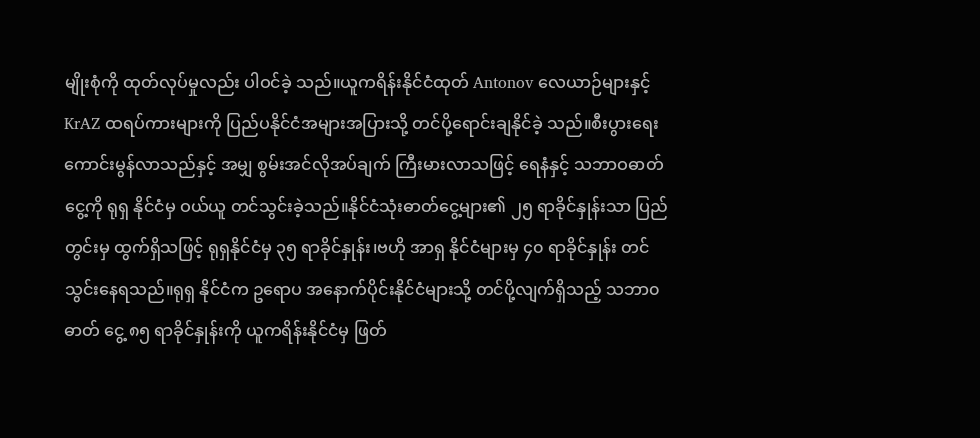မျိုးစုံကို ထုတ်လုပ်မှုလည်း ပါဝင်ခဲ့ သည်။ယူကရိန်းနိုင်ငံထုတ် Antonov လေယာဉ်များနှင့် KrAZ ထရပ်ကားများကို ပြည်ပနိုင်ငံအများအပြားသို့ တင်ပို့ရောင်းချနိုင်ခဲ့ သည်။စီးပွားရေးကောင်းမွန်လာသည်နှင့် အမျှ စွမ်းအင်လိုအပ်ချက် ကြီးမားလာသဖြင့် ရေနံနှင့် သဘာဝဓာတ်ငွေ့ကို ရုရှ နိုင်ငံမှ ဝယ်ယူ တင်သွင်းခဲ့သည်။နိုင်ငံသုံးဓာတ်ငွေ့များ၏ ၂၅ ရာခိုင်နှုန်းသာ ပြည်တွင်းမှ ထွက်ရှိသဖြင့် ရုရှနိုင်ငံမှ ၃၅ ရာခိုင်နှုန်း၊ဗဟို အာရှ နိုင်ငံများမှ ၄၀ ရာခိုင်နှုန်း တင်သွင်းနေရသည်။ရုရှ နိုင်ငံက ဥရောပ အနောက်ပိုင်းနိုင်ငံများသို့ တင်ပို့လျက်ရှိသည့် သဘာ၀ ဓာတ် ငွေ့ ၈၅ ရာခိုင်နှုန်းကို ယူကရိန်းနိုင်ငံမှ ဖြတ်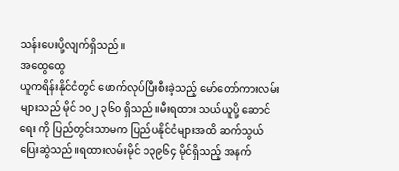သန်းပေးပို့လျက်ရှိသည်။
အထွေထွေ
ယူကရိန်းနိုင်ငံတွင် ဖောက်လုပ်ပြီးစီးခဲ့သည့် မော်တော်ကားလမ်းများသည် မိုင် ၁၀၂ ၃၆၀ ရှိသည်။မီးရထား သယ်ယူပို့ ဆောင်ရေး ကို ပြည်တွင်းသာမက ပြည်ပနိုင်ငံများအထိ ဆက်သွယ် ပြေးဆွဲသည်။ရထားလမ်းမိုင် ၁၃၉၆၄ မိုင်ရှိသည့် အနက်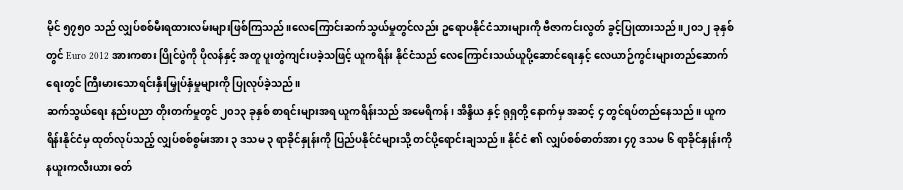မိုင် ၅၇၅၀ သည် လျှပ်စစ်မီးရထားလမ်းများဖြစ်ကြသည်။လေကြောင်းဆက်သွယ်မှုတွင်လည်း ဥရောပနိုင်ငံသားများကို ဗီဇာကင်းလွတ် ခွင့်ပြုထားသည်။၂၀၁၂ ခုနှစ်တွင် Euro 2012 အားကစား ပြိုင်ပွဲကို ပိုလန်နှင့် အတူ ပူးတွဲကျင်းပခဲ့သဖြင့် ယူကရိန်း နိုင်ငံသည် လေကြောင်းသယ်ယူပို့ဆောင်ရေးနှင့် လေယာဉ်ကွင်းများတည်ဆောက်ရေးတွင် ကြီးမားသောရင်းနှီးမြှုပ်နှံမှုများကို ပြုလုပ်ခဲ့သည်။
ဆက်သွယ်ရေး နည်းပညာ တိုးတက်မှုတွင် ၂၀၁၃ ခုနှစ် စာရင်းများအရ ယူကရိန်းသည် အမေရိကန်၊ အိန္ဒိယ နှင့် ရုရှတို့ နောက်မှ အဆင့် ၄ တွင်ရပ်တည်နေသည်။ ယူကရိန်းနိုင်ငံမှ ထုတ်လုပ်သည့် လျှပ်စစ်စွမ်းအား ၃ ဒသမ ၃ ရာခိုင်နှုန်းကို ပြည်ပနိုင်ငံများသို့ တင်ပို့ရောင်းချသည်။ နိုင်ငံ ၏ လျှပ်စစ်ဓာတ်အား ၄၇ ဒသမ ၆ ရာခိုင်နှုန်းကို နယူးကလီးယား ဓတ်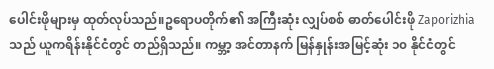ပေါင်းဖိုများမှ ထုတ်လုပ်သည်။ဥရောပတိုက်၏ အကြီးဆုံး လျှပ်စစ် ဓာတ်ပေါင်းဖို Zaporizhia သည် ယူကရိန်းနိုင်ငံတွင် တည်ရှိသည်။ ကမ္ဘာ့ အင်တာနက် မြန်နှုန်းအမြင့်ဆုံး ၁၀ နိုင်ငံတွင်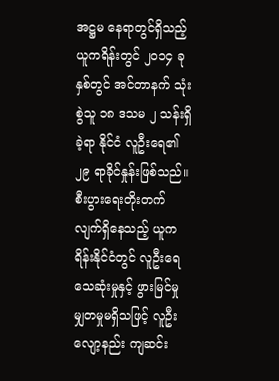အဋ္ဌမ နေရာတွင်ရှိသည့် ယူကရိန်းတွင် ၂၀၁၄ ခုနှစ်တွင် အင်တာနက် သုံးစွဲသူ ၁၈ ဒသမ ၂ သန်းရှိခဲ့ရာ နိုင်ငံ လူဦးရေ၏ ၂၉ ရာခိုင်နှုန်းဖြစ်သည်။
စီးပွားရေးတိုးတက်လျက်ရှိနေသည့် ယူကရိန်းနိုင်ငံတွင် လူဦးရေ သေဆုံးမှုနှင့် ဖွားမြင်မှု မျှတမှုမရှိသဖြင့် လူဦးလျော့နည်း ကျဆင်း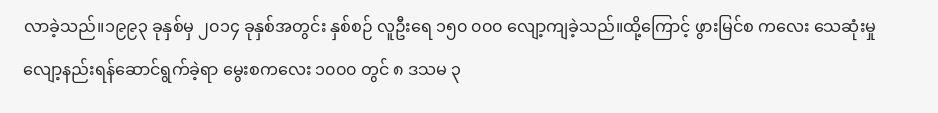လာခဲ့သည်။၁၉၉၃ ခုနှစ်မှ ၂၀၁၄ ခုနှစ်အတွင်း နှစ်စဉ် လူဦးရေ ၁၅၀ ၀၀၀ လျော့ကျခဲ့သည်။ထို့ကြောင့် ဖွားမြင်စ ကလေး သေဆုံးမှုလျော့နည်းရန်ဆောင်ရွက်ခဲ့ရာ မွေးစကလေး ၁၀၀၀ တွင် ၈ ဒသမ ၃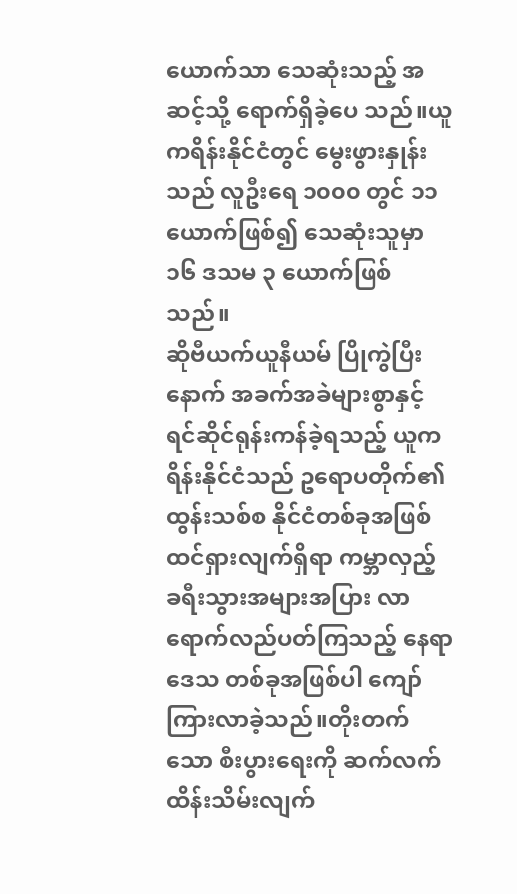ယောက်သာ သေဆုံးသည့် အဆင့်သို့ ရောက်ရှိခဲ့ပေ သည်။ယူကရိန်းနိုင်ငံတွင် မွေးဖွားနှုန်းသည် လူဦးရေ ၁၀၀၀ တွင် ၁၁ ယောက်ဖြစ်၍ သေဆုံးသူမှာ ၁၆ ဒသမ ၃ ယောက်ဖြစ်သည်။
ဆိုဗီယက်ယူနီယမ် ပြိုကွဲပြီးနောက် အခက်အခဲများစွာနှင့် ရင်ဆိုင်ရုန်းကန်ခဲ့ရသည့် ယူကရိန်းနိုင်ငံသည် ဥရောပတိုက်၏ ထွန်းသစ်စ နိုင်ငံတစ်ခုအဖြစ် ထင်ရှားလျက်ရှိရာ ကမ္ဘာလှည့် ခရီးသွားအများအပြား လာရောက်လည်ပတ်ကြသည့် နေရာဒေသ တစ်ခုအဖြစ်ပါ ကျော်ကြားလာခဲ့သည်။တိုးတက်သော စီးပွားရေးကို ဆက်လက် ထိန်းသိမ်းလျက်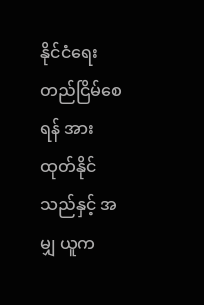နိုင်ငံရေး တည်ငြိမ်စေရန် အားထုတ်နိုင်သည်နှင့် အမျှ ယူက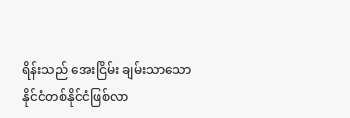ရိန်းသည် အေးငြိမ်း ချမ်းသာသော နိုင်ငံတစ်နိုင်ငံဖြစ်လာ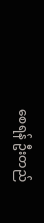စေရန် ဦးတည်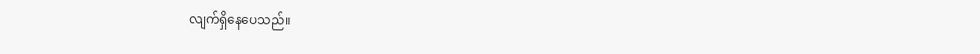လျက်ရှိနေပေသည်။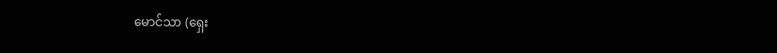မောင်သာ (ရှေး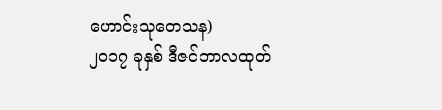ဟောင်းသုတေသန)
၂၀၁၇ ခုနှစ် ဒီဇင်ဘာလထုတ်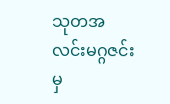သုတအလင်းမဂ္ဂဇင်းမှ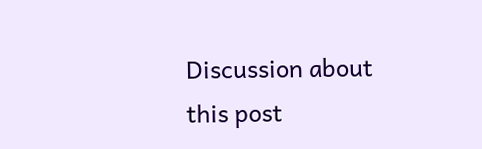Discussion about this post